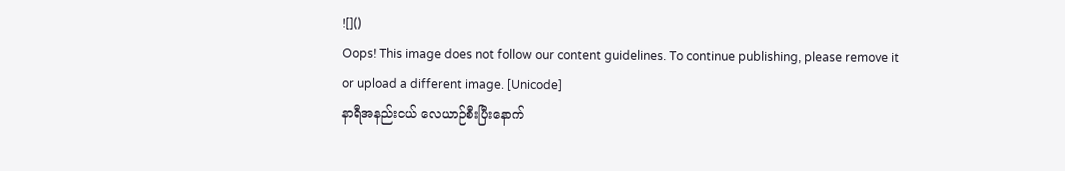![]()
Oops! This image does not follow our content guidelines. To continue publishing, please remove it or upload a different image. [Unicode]
နာရီအနည်းငယ် လေယာဉ်စီးပြီးနောက်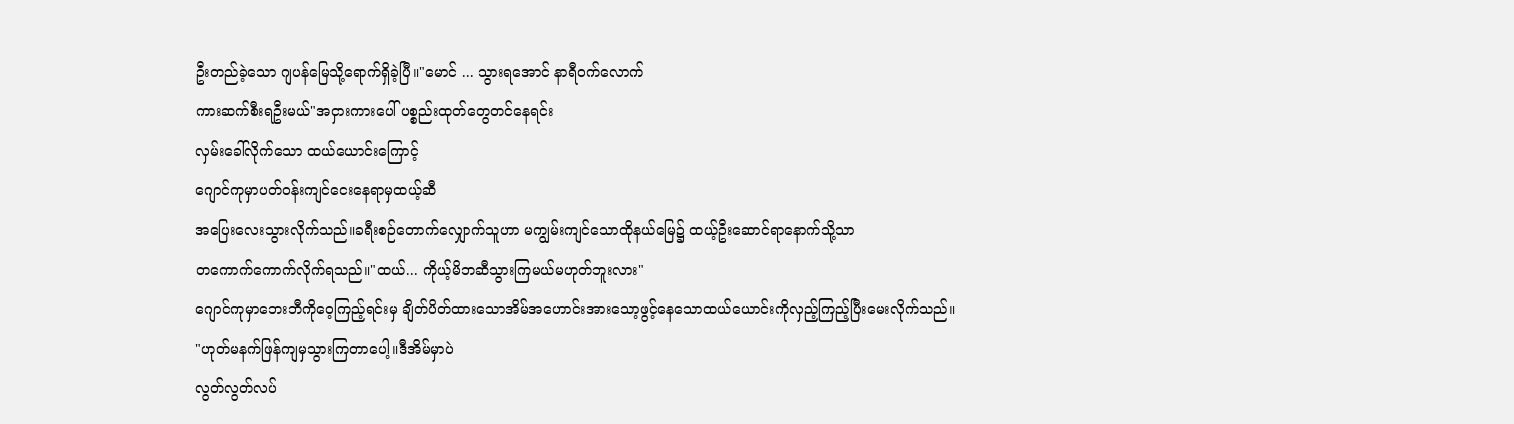ဦးတည်ခဲ့သော ဂျပန်မြေသို့ရောက်ရှိခဲ့ပြီ။"မောင် ... သွားရအောင် နာရီဝက်လောက်
ကားဆက်စီးရဦးမယ်"အငှားကားပေါ် ပစ္စည်းထုတ်တွေတင်နေရင်း
လှမ်းခေါ်လိုက်သော ထယ်ယောင်းကြောင့်
ဂျောင်ကုမှာပတ်ဝန်းကျင်ငေးနေရာမှထယ့်ဆီ
အပြေးလေးသွားလိုက်သည်။ခရီးစဉ်တောက်လျှောက်သူဟာ မကျွမ်းကျင်သောထိုနယ်မြေ၌ ထယ့်ဦးဆောင်ရာနောက်သို့သာ
တကောက်ကောက်လိုက်ရသည်။"ထယ်... ကိုယ့်မိဘဆီသွားကြမယ်မဟုတ်ဘူးလား"
ဂျောင်ကုမှာဘေးဘီကိုဝေ့ကြည့်ရင်းမှ ချိတ်ပိတ်ထားသောအိမ်အဟောင်းအားသော့ဖွင့်နေသောထယ်ယောင်းကိုလှည့်ကြည့်ပြီးမေးလိုက်သည်။
"ဟုတ်မနက်ဖြန်ကျမှသွားကြတာပေါ့။ဒီအိမ်မှာပဲ
လွတ်လွတ်လပ်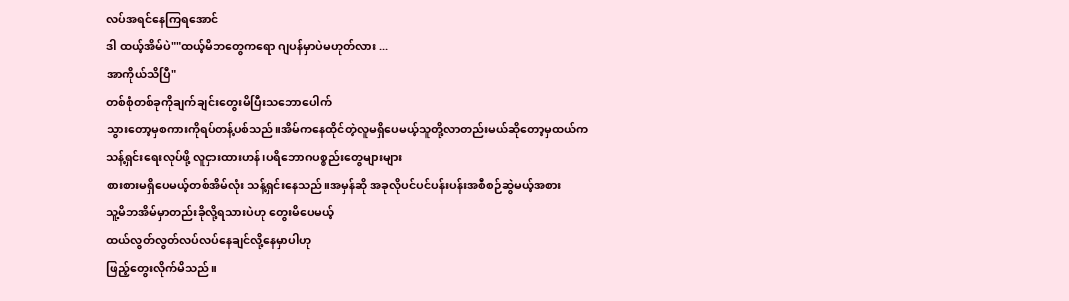လပ်အရင်နေကြရအောင်
ဒါ ထယ့်အိမ်ပဲ""ထယ့်မိဘတွေကရော ဂျပန်မှာပဲမဟုတ်လား ...
အာကိုယ်သိပြီ"
တစ်စုံတစ်ခုကိုချက်ချင်းတွေးမိပြီးသဘောပေါက်
သွားတော့မှစကားကိုရပ်တန့်ပစ်သည်။အိမ်ကနေထိုင်တဲ့လူမရှိပေမယ့်သူတို့လာတည်းမယ်ဆိုတော့မှထယ်က သန့်ရှင်းရေးလုပ်ဖို့ လူငှားထားဟန်၊ပရိဘောဂပစ္စည်းတွေများများ
စားစားမရှိပေမယ့်တစ်အိမ်လုံး သန့်ရှင်းနေသည်။အမှန်ဆို အခုလိုပင်ပင်ပန်းပန်းအစီစဉ်ဆွဲမယ့်အစား
သူ့မိဘအိမ်မှာတည်းခိုလို့ရသားပဲဟု တွေးမိပေမယ့်
ထယ်လွတ်လွတ်လပ်လပ်နေချင်လို့နေမှာပါဟု
ဖြည့်တွေးလိုက်မိသည်။